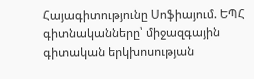Հայագիտությունը Սոֆիայում. ԵՊՀ գիտնականները՝ միջազգային գիտական երկխոսության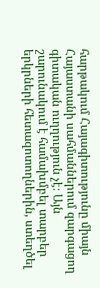հարթակում Հայագիտությունը միայն Հայաստանի սահմաններում զարգացող գիտական ուղղություն չէ։ Այն շարունակում է համախմբել տարբեր երկրների հետազոտողներին, ստեղծել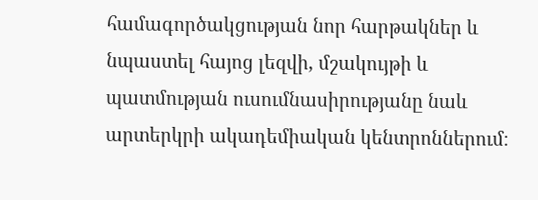համագործակցության նոր հարթակներ և նպաստել հայոց լեզվի, մշակույթի և պատմության ուսումնասիրությանը նաև արտերկրի ակադեմիական կենտրոններում։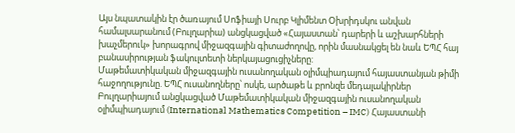Այս նպատակին էր ծառայում Սոֆիայի Սուրբ Կլիմենտ Օխրիդսկու անվան համալսարանում (Բուլղարիա) անցկացված «Հայաստան՝ դարերի և աշխարհների խաչմերուկ» խորագրով միջազգային գիտաժողովը, որին մասնակցել են նաև ԵՊՀ հայ բանասիրության ֆակուլտետի ներկայացուցիչները:
Մաթեմատիկական միջազգային ուսանողական օլիմպիադայում հայաստանյան թիմի հաջողությունը. ԵՊՀ ուսանողները՝ ոսկե, արծաթե և բրոնզե մեդալակիրներ Բուլղարիայում անցկացված Մաթեմատիկական միջազգային ուսանողական օլիմպիադայում (International Mathematics Competition – IMC) Հայաստանի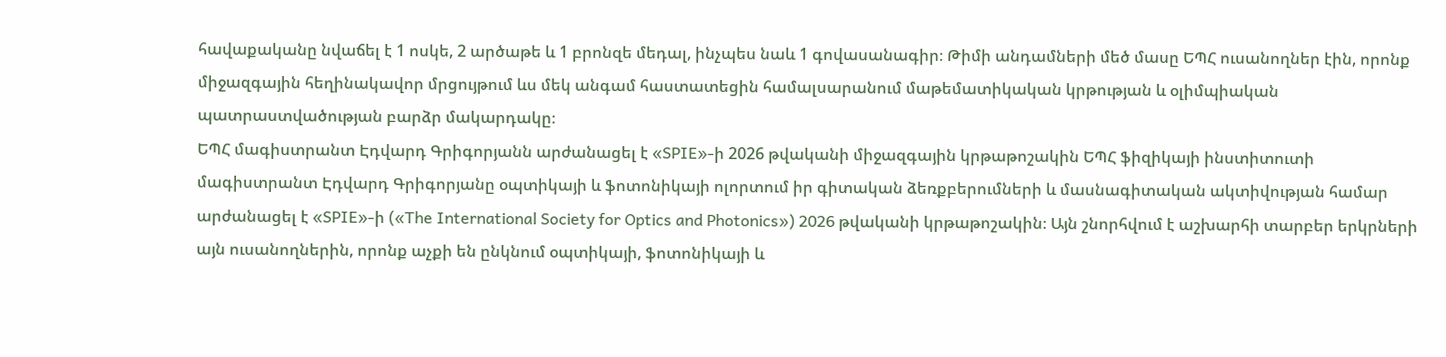հավաքականը նվաճել է 1 ոսկե, 2 արծաթե և 1 բրոնզե մեդալ, ինչպես նաև 1 գովասանագիր։ Թիմի անդամների մեծ մասը ԵՊՀ ուսանողներ էին, որոնք միջազգային հեղինակավոր մրցույթում ևս մեկ անգամ հաստատեցին համալսարանում մաթեմատիկական կրթության և օլիմպիական պատրաստվածության բարձր մակարդակը։
ԵՊՀ մագիստրանտ Էդվարդ Գրիգորյանն արժանացել է «SPIE»-ի 2026 թվականի միջազգային կրթաթոշակին ԵՊՀ ֆիզիկայի ինստիտուտի մագիստրանտ Էդվարդ Գրիգորյանը օպտիկայի և ֆոտոնիկայի ոլորտում իր գիտական ձեռքբերումների և մասնագիտական ակտիվության համար արժանացել է «SPIE»-ի («The International Society for Optics and Photonics») 2026 թվականի կրթաթոշակին։ Այն շնորհվում է աշխարհի տարբեր երկրների այն ուսանողներին, որոնք աչքի են ընկնում օպտիկայի, ֆոտոնիկայի և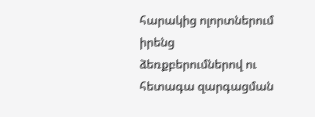հարակից ոլորտներում իրենց ձեռքբերումներով ու հետագա զարգացման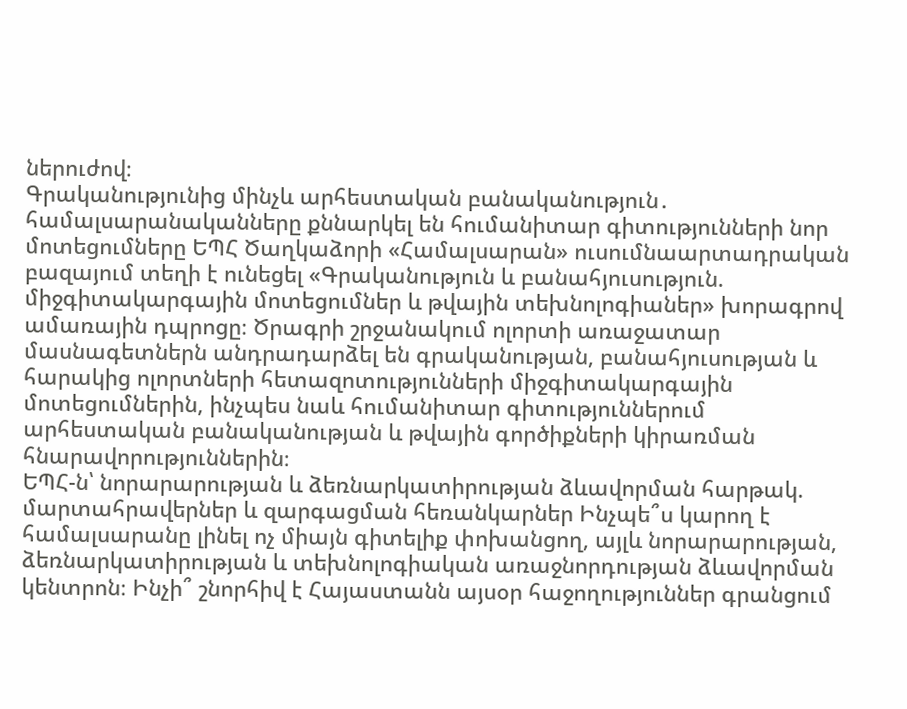ներուժով։
Գրականությունից մինչև արհեստական բանականություն․ համալսարանականները քննարկել են հումանիտար գիտությունների նոր մոտեցումները ԵՊՀ Ծաղկաձորի «Համալսարան» ուսումնաարտադրական բազայում տեղի է ունեցել «Գրականություն և բանահյուսություն. միջգիտակարգային մոտեցումներ և թվային տեխնոլոգիաներ» խորագրով ամառային դպրոցը։ Ծրագրի շրջանակում ոլորտի առաջատար մասնագետներն անդրադարձել են գրականության, բանահյուսության և հարակից ոլորտների հետազոտությունների միջգիտակարգային մոտեցումներին, ինչպես նաև հումանիտար գիտություններում արհեստական բանականության և թվային գործիքների կիրառման հնարավորություններին։
ԵՊՀ-ն՝ նորարարության և ձեռնարկատիրության ձևավորման հարթակ. մարտահրավերներ և զարգացման հեռանկարներ Ինչպե՞ս կարող է համալսարանը լինել ոչ միայն գիտելիք փոխանցող, այլև նորարարության, ձեռնարկատիրության և տեխնոլոգիական առաջնորդության ձևավորման կենտրոն։ Ինչի՞ շնորհիվ է Հայաստանն այսօր հաջողություններ գրանցում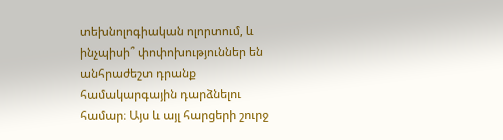տեխնոլոգիական ոլորտում, և ինչպիսի՞ փոփոխություններ են անհրաժեշտ դրանք համակարգային դարձնելու համար։ Այս և այլ հարցերի շուրջ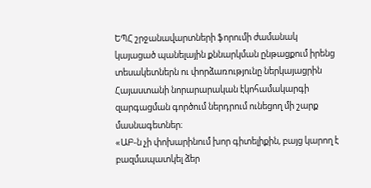ԵՊՀ շրջանավարտների ֆորումի ժամանակ կայացած պանելային քննարկման ընթացքում իրենց տեսակետներն ու փորձառությունը ներկայացրին Հայաստանի նորարարական էկոհամակարգի զարգացման գործում ներդրում ունեցող մի շարք մասնագետներ։
«ԱԲ-ն չի փոխարինում խոր գիտելիքին, բայց կարող է բազմապատկել ձեր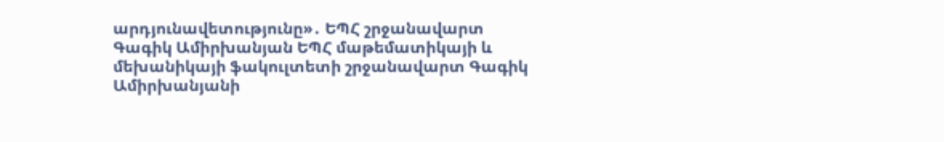արդյունավետությունը»․ ԵՊՀ շրջանավարտ Գագիկ Ամիրխանյան ԵՊՀ մաթեմատիկայի և մեխանիկայի ֆակուլտետի շրջանավարտ Գագիկ Ամիրխանյանի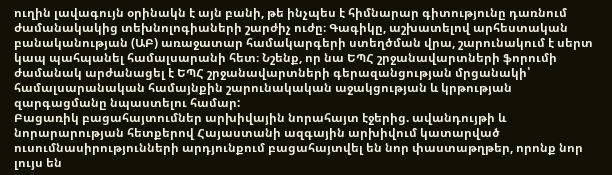ուղին լավագույն օրինակն է այն բանի, թե ինչպես է հիմնարար գիտությունը դառնում ժամանակակից տեխնոլոգիաների շարժիչ ուժը։ Գագիկը, աշխատելով արհեստական բանականության (ԱԲ) առաջատար համակարգերի ստեղծման վրա, շարունակում է սերտ կապ պահպանել համալսարանի հետ։ Նշենք, որ նա ԵՊՀ շրջանավարտների ֆորումի ժամանակ արժանացել է ԵՊՀ շրջանավարտների գերազանցության մրցանակի՝ համալսարանական համայնքին շարունակական աջակցության և կրթության զարգացմանը նպաստելու համար:
Բացառիկ բացահայտումներ արխիվային նորահայտ էջերից. ավանդույթի և նորարարության հետքերով Հայաստանի ազգային արխիվում կատարված ուսումնասիրությունների արդյունքում բացահայտվել են նոր փաստաթղթեր, որոնք նոր լույս են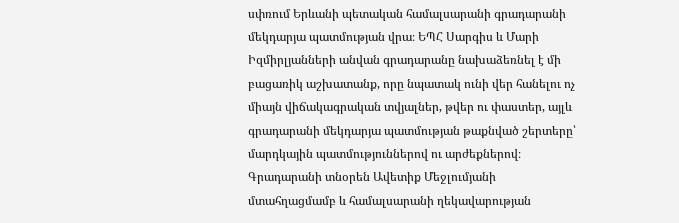սփռում Երևանի պետական համալսարանի գրադարանի մեկդարյա պատմության վրա։ ԵՊՀ Սարգիս և Մարի Իզմիրլյանների անվան գրադարանը նախաձեռնել է մի բացառիկ աշխատանք, որը նպատակ ունի վեր հանելու ոչ միայն վիճակագրական տվյալներ, թվեր ու փաստեր, այլև գրադարանի մեկդարյա պատմության թաքնված շերտերը՝ մարդկային պատմություններով ու արժեքներով։ Գրադարանի տնօրեն Ավետիք Մեջլումյանի մտահղացմամբ և համալսարանի ղեկավարության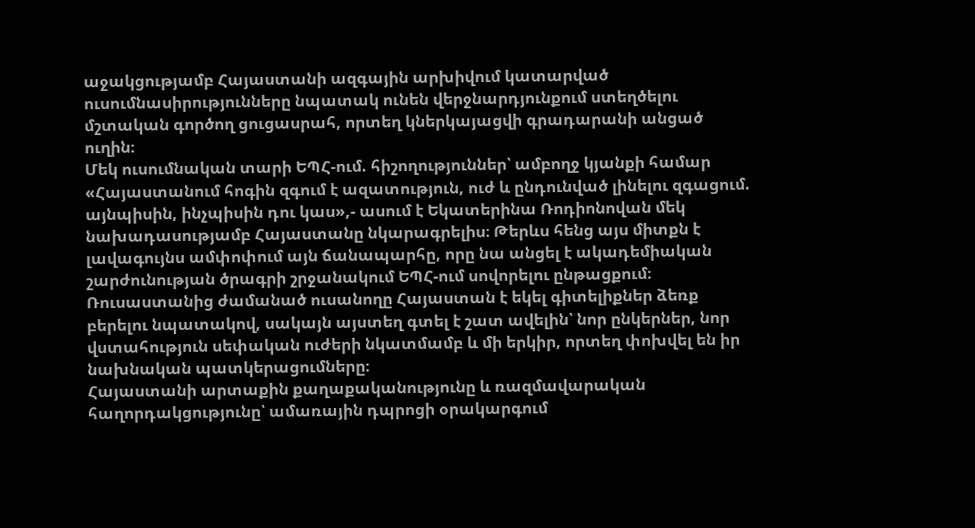աջակցությամբ Հայաստանի ազգային արխիվում կատարված ուսումնասիրությունները նպատակ ունեն վերջնարդյունքում ստեղծելու մշտական գործող ցուցասրահ, որտեղ կներկայացվի գրադարանի անցած ուղին։
Մեկ ուսումնական տարի ԵՊՀ-ում. հիշողություններ՝ ամբողջ կյանքի համար «Հայաստանում հոգին զգում է ազատություն, ուժ և ընդունված լինելու զգացում. այնպիսին, ինչպիսին դու կաս»,- ասում է Եկատերինա Ռոդիոնովան մեկ նախադասությամբ Հայաստանը նկարագրելիս։ Թերևս հենց այս միտքն է լավագույնս ամփոփում այն ճանապարհը, որը նա անցել է ակադեմիական շարժունության ծրագրի շրջանակում ԵՊՀ-ում սովորելու ընթացքում։ Ռուսաստանից ժամանած ուսանողը Հայաստան է եկել գիտելիքներ ձեռք բերելու նպատակով, սակայն այստեղ գտել է շատ ավելին՝ նոր ընկերներ, նոր վստահություն սեփական ուժերի նկատմամբ և մի երկիր, որտեղ փոխվել են իր նախնական պատկերացումները։
Հայաստանի արտաքին քաղաքականությունը և ռազմավարական հաղորդակցությունը՝ ամառային դպրոցի օրակարգում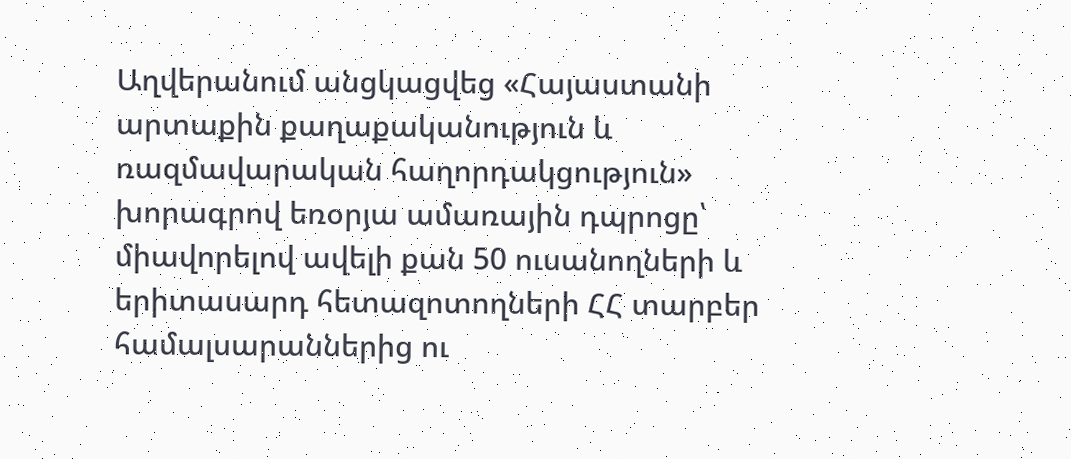Աղվերանում անցկացվեց «Հայաստանի արտաքին քաղաքականություն և ռազմավարական հաղորդակցություն» խորագրով եռօրյա ամառային դպրոցը՝ միավորելով ավելի քան 50 ուսանողների և երիտասարդ հետազոտողների ՀՀ տարբեր համալսարաններից ու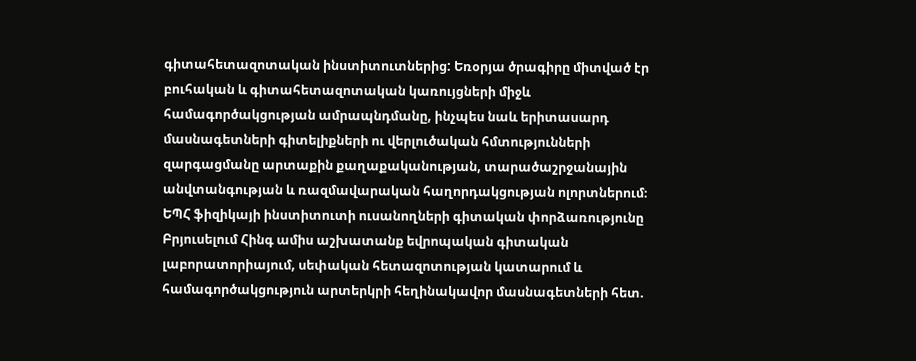գիտահետազոտական ինստիտուտներից: Եռօրյա ծրագիրը միտված էր բուհական և գիտահետազոտական կառույցների միջև համագործակցության ամրապնդմանը, ինչպես նաև երիտասարդ մասնագետների գիտելիքների ու վերլուծական հմտությունների զարգացմանը արտաքին քաղաքականության, տարածաշրջանային անվտանգության և ռազմավարական հաղորդակցության ոլորտներում։
ԵՊՀ ֆիզիկայի ինստիտուտի ուսանողների գիտական փորձառությունը Բրյուսելում Հինգ ամիս աշխատանք եվրոպական գիտական լաբորատորիայում, սեփական հետազոտության կատարում և համագործակցություն արտերկրի հեղինակավոր մասնագետների հետ.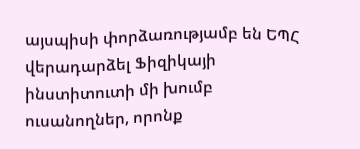այսպիսի փորձառությամբ են ԵՊՀ վերադարձել Ֆիզիկայի ինստիտուտի մի խումբ ուսանողներ, որոնք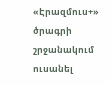«Էրազմուս+» ծրագրի շրջանակում ուսանել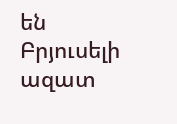են Բրյուսելի ազատ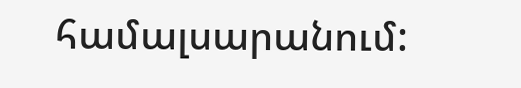համալսարանում: